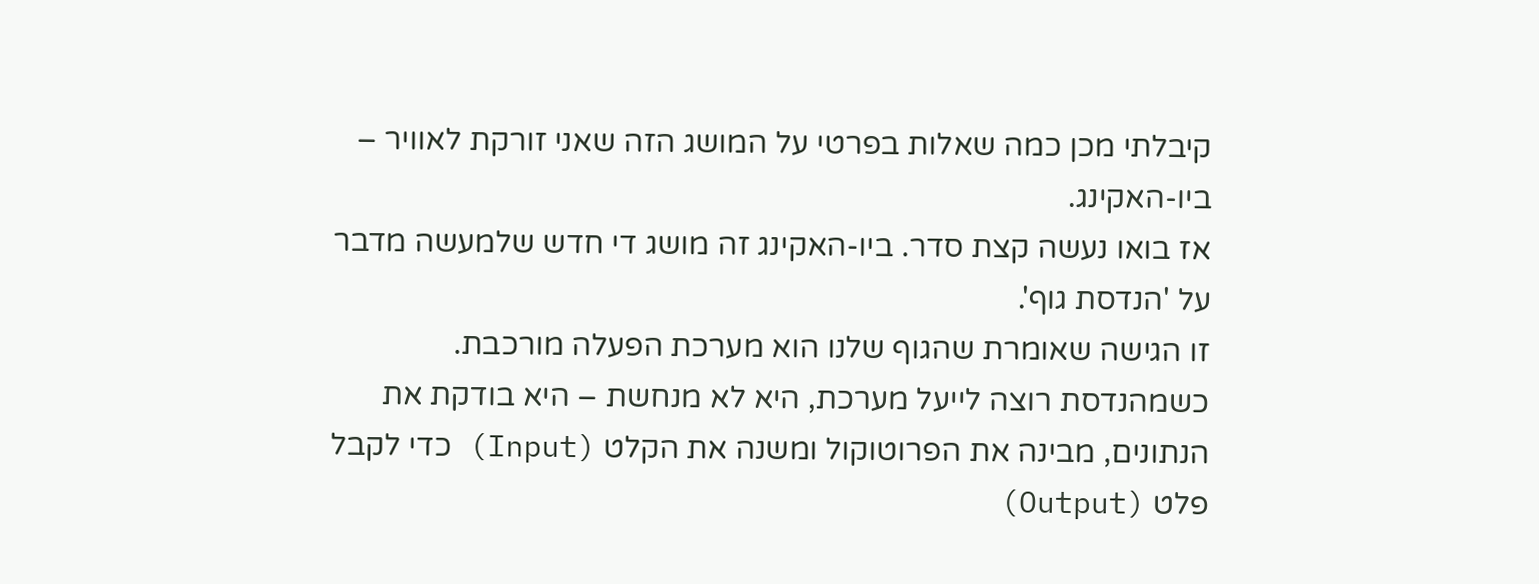קיבלתי מכן כמה שאלות בפרטי על המושג הזה שאני זורקת לאוויר – ביו-האקינג.
אז בואו נעשה קצת סדר. ביו-האקינג זה מושג די חדש שלמעשה מדבר על 'הנדסת גוף'.
זו הגישה שאומרת שהגוף שלנו הוא מערכת הפעלה מורכבת.
כשמהנדסת רוצה לייעל מערכת, היא לא מנחשת – היא בודקת את הנתונים, מבינה את הפרוטוקול ומשנה את הקלט (Input) כדי לקבל פלט (Output)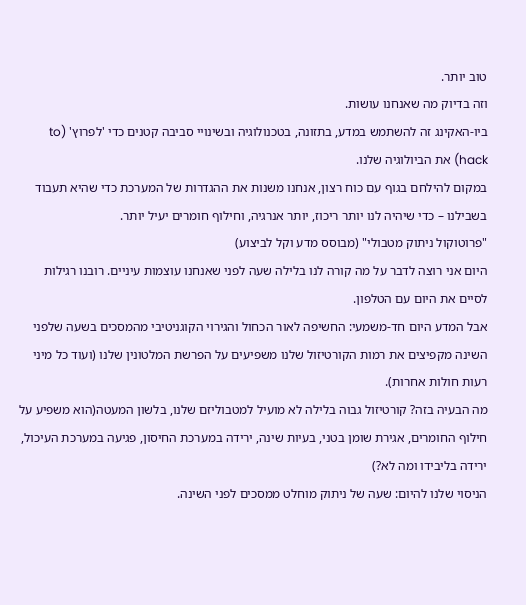טוב יותר.
וזה בדיוק מה שאנחנו עושות.
ביו-האקינג זה להשתמש במדע, בתזונה, בטכנולוגיה ובשינויי סביבה קטנים כדי 'לפרוץ' (to hack) את הביולוגיה שלנו.
במקום להילחם בגוף עם כוח רצון, אנחנו משנות את ההגדרות של המערכת כדי שהיא תעבוד בשבילנו – כדי שיהיה לנו יותר ריכוז, יותר אנרגיה, וחילוף חומרים יעיל יותר.
"פרוטוקול ניתוק מטבולי" (מבוסס מדע וקל לביצוע)
היום אני רוצה לדבר על מה קורה לנו בלילה שעה לפני שאנחנו עוצמות עיניים. רובנו רגילות לסיים את היום עם הטלפון.
אבל המדע היום חד-משמעי: החשיפה לאור הכחול והגירוי הקוגניטיבי מהמסכים בשעה שלפני השינה מקפיצים את רמות הקורטיזול שלנו משפיעים על הפרשת המלטונין שלנו (ועוד כל מיני רעות חולות אחרות).
מה הבעיה בזה? קורטיזול גבוה בלילה לא מועיל למטבוליזם שלנו, בלשון המעטה(הוא משפיע על חילוף החומרים, אגירת שומן בטני, בעיות שינה, ירידה במערכת החיסון, פגיעה במערכת העיכול, ירידה בליבידו ומה לא?)
הניסוי שלנו להיום: שעה של ניתוק מוחלט ממסכים לפני השינה.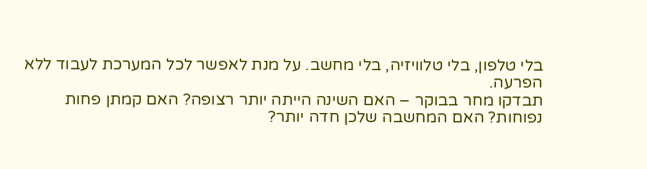בלי טלפון, בלי טלוויזיה, בלי מחשב. על מנת לאפשר לכל המערכת לעבוד ללא הפרעה.
תבדקו מחר בבוקר – האם השינה הייתה יותר רצופה? האם קמתן פחות נפוחות? האם המחשבה שלכן חדה יותר?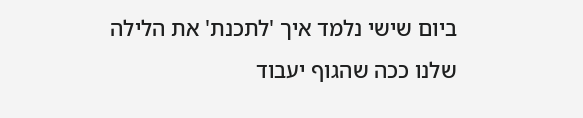ביום שישי נלמד איך 'לתכנת' את הלילה שלנו ככה שהגוף יעבוד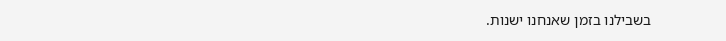בשבילנו בזמן שאנחנו ישנות.